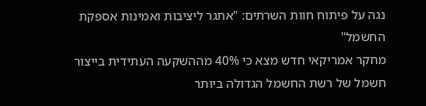נגה על פיתוח חוות השרתים: "אתגר ליציבות ואמינות אספקת החשמל"
מחקר אמריקאי חדש מצא כי 40% מההשקעה העתידית בייצור חשמל של רשת החשמל הגדולה ביותר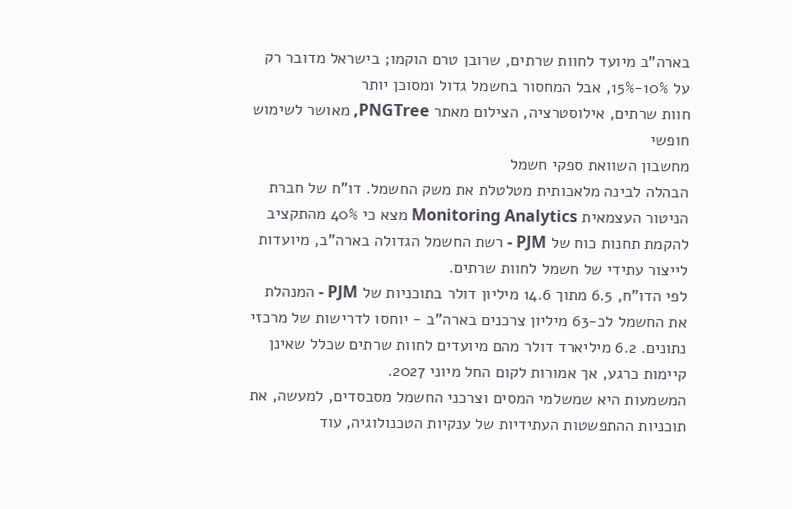בארה"ב מיועד לחוות שרתים, שרובן טרם הוקמו; בישראל מדובר רק על 10%-15%, אבל המחסור בחשמל גדול ומסוכן יותר
חוות שרתים, אילוסטרציה, הצילום מאתר PNGTree, מאושר לשימוש חופשי
מחשבון השוואת ספקי חשמל
הבהלה לבינה מלאכותית מטלטלת את משק החשמל. דו"ח של חברת הניטור העצמאית Monitoring Analytics מצא כי 40% מהתקציב להקמת תחנות כוח של PJM - רשת החשמל הגדולה בארה"ב, מיועדות לייצור עתידי של חשמל לחוות שרתים.
לפי הדו"ח, 6.5 מתוך 14.6 מיליון דולר בתוכניות של PJM - המנהלת את החשמל לכ-63 מיליון צרכנים בארה"ב - יוחסו לדרישות של מרכזי נתונים. 6.2 מיליארד דולר מהם מיועדים לחוות שרתים שכלל שאינן קיימות כרגע, אך אמורות לקום החל מיוני 2027.
המשמעות היא שמשלמי המסים וצרכני החשמל מסבסדים, למעשה, את תוכניות ההתפשטות העתידיות של ענקיות הטכנולוגיה, עוד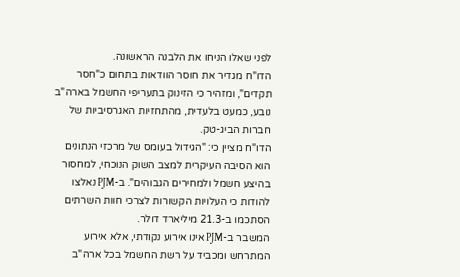לפני שאלו הניחו את הלבנה הראשונה.
הדו"ח מגדיר את חוסר הוודאות בתחום כ"חסר תקדים", ומזהיר כי הזינוק בתעריפי החשמל בארה"ב נובע, כמעט בלעדית, מהתחזיות האגרסיביות של חברות הביג-טק.
הדו"ח מציין כי: "הגידול בעומס של מרכזי הנתונים הוא הסיבה העיקרית למצב השוק הנוכחי, למחסור בהיצע חשמל ולמחירים הגבוהים". ב-PJM נאלצו להודות כי העלויות הקשורות לצרכי חוות השרתים הסתכמו ב-21.3 מיליארד דולר.
המשבר ב-PJM אינו אירוע נקודתי, אלא אירוע המתרחש ומכביד על רשת החשמל בכל ארה"ב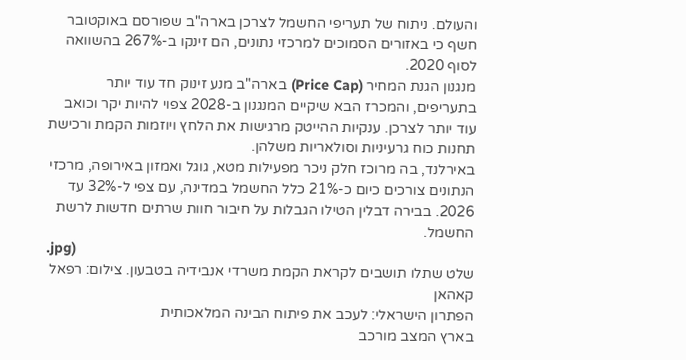והעולם. ניתוח של תעריפי החשמל לצרכן בארה"ב שפורסם באוקטובר חשף כי באזורים הסמוכים למרכזי נתונים, הם זינקו ב-267% בהשוואה לסוף 2020.
מנגנון הגנת המחיר (Price Cap) בארה"ב מנע זינוק חד עוד יותר בתעריפים, והמכרז הבא שיקיים המנגנון ב-2028 צפוי להיות יקר וכואב עוד יותר לצרכן. ענקיות ההייטק מרגישות את הלחץ ויוזמות הקמת ורכישת תחנות כוח גרעיניות וסולאריות משלהן.
באירלנד, בה מרוכז חלק ניכר מפעילות מטא, גוגל ואמזון באירופה, מרכזי הנתונים צורכים כיום כ-21% כלל החשמל במדינה, עם צפי ל-32% עד 2026. בבירה דבלין הטילו הגבלות על חיבור חוות שרתים חדשות לרשת החשמל.
.jpg)
שלט שתלו תושבים לקראת הקמת משרדי אנבידיה בטבעון. צילום: רפאל קאהאן
הפתרון הישראלי: לעכב את פיתוח הבינה המלאכותית
בארץ המצב מורכב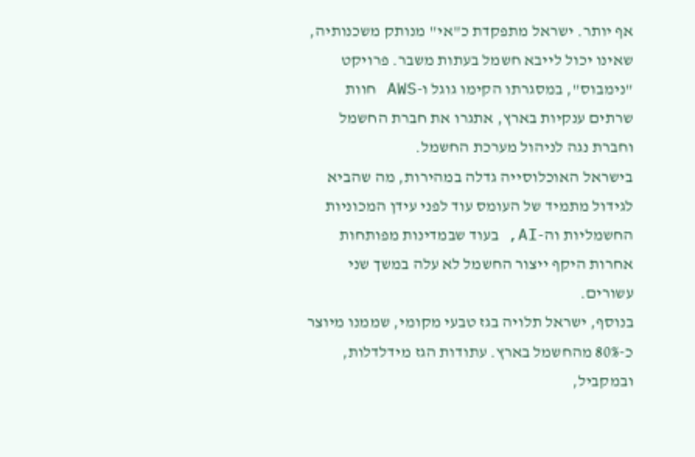אף יותר. ישראל מתפקדת כ"אי" מנותק משכנותיה, שאינו יכול לייבא חשמל בעתות משבר. פרויקט "נימבוס", במסגרתו הקימו גוגל ו-AWS חוות שרתים ענקיות בארץ, אתגרו את חברת החשמל וחברת נגה לניהול מערכת החשמל.
בישראל האוכלוסייה גדלה במהירות, מה שהביא לגידול מתמיד של העומס עוד לפני עידן המכוניות החשמליות וה-AI, בעוד שבמדינות מפותחות אחרות היקף ייצור החשמל לא עלה במשך שני עשורים.
בנוסף, ישראל תלויה בגז טבעי מקומי, שממנו מיוצר כ-80% מהחשמל בארץ. עתודות הגז מידלדלות, ובמקביל,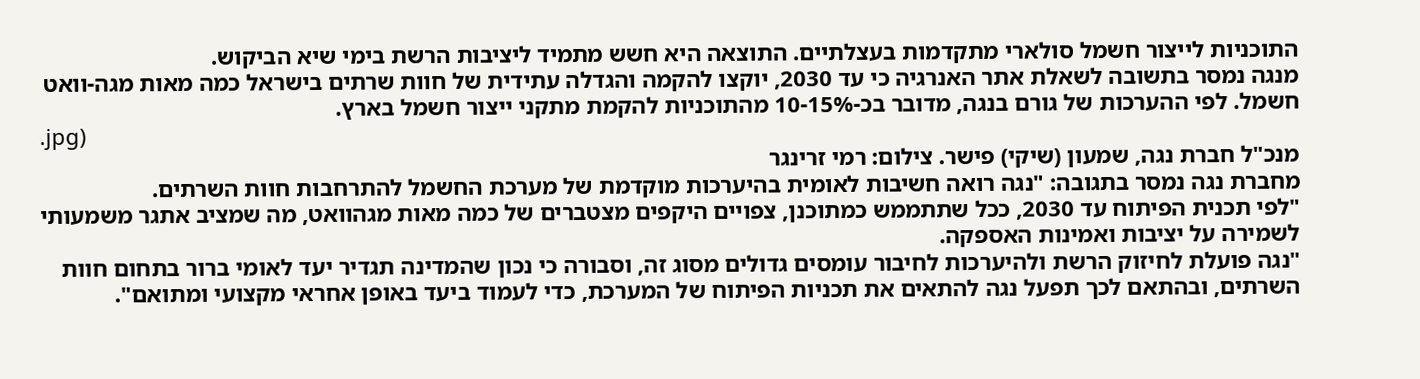התוכניות לייצור חשמל סולארי מתקדמות בעצלתיים. התוצאה היא חשש מתמיד ליציבות הרשת בימי שיא הביקוש.
מנגה נמסר בתשובה לשאלת אתר האנרגיה כי עד 2030, יוקצו להקמה והגדלה עתידית של חוות שרתים בישראל כמה מאות מגה-וואט חשמל. לפי ההערכות של גורם בנגה, מדובר בכ-10-15% מהתוכניות להקמת מתקני ייצור חשמל בארץ.
.jpg)
מנכ"ל חברת נגה, שמעון (שיקי) פישר. צילום: רמי זרינגר
מחברת נגה נמסר בתגובה: "נגה רואה חשיבות לאומית בהיערכות מוקדמת של מערכת החשמל להתרחבות חוות השרתים.
"לפי תכנית הפיתוח עד 2030, ככל שתתממש כמתוכנן, צפויים היקפים מצטברים של כמה מאות מגהוואט, מה שמציב אתגר משמעותי לשמירה על יציבות ואמינות האספקה.
"נגה פועלת לחיזוק הרשת ולהיערכות לחיבור עומסים גדולים מסוג זה, וסבורה כי נכון שהמדינה תגדיר יעד לאומי ברור בתחום חוות השרתים, ובהתאם לכך תפעל נגה להתאים את תכניות הפיתוח של המערכת, כדי לעמוד ביעד באופן אחראי מקצועי ומתואם".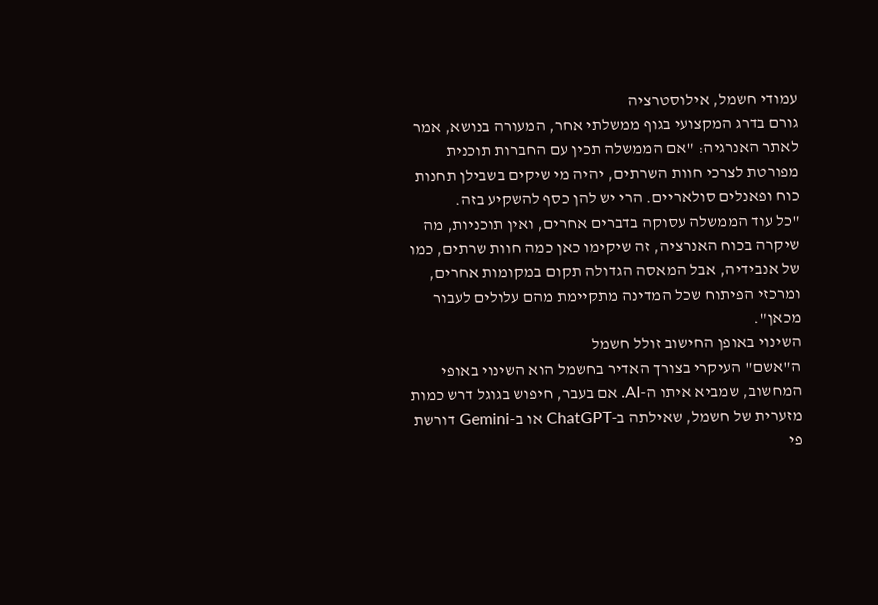עמודי חשמל, אילוסטרציה
גורם בדרג המקצועי בגוף ממשלתי אחר, המעורה בנושא, אמר לאתר האנרגיה: "אם הממשלה תכין עם החברות תוכנית מפורטת לצרכי חוות השרתים, יהיה מי שיקים בשבילן תחנות כוח ופאנלים סולאריים. הרי יש להן כסף להשקיע בזה.
"כל עוד הממשלה עסוקה בדברים אחרים, ואין תוכניות, מה שיקרה בכוח האנרציה, זה שיקימו כאן כמה חוות שרתים, כמו של אנבידיה, אבל המאסה הגדולה תקום במקומות אחרים, ומרכזי הפיתוח שכל המדינה מתקיימת מהם עלולים לעבור מכאן".
השינוי באופן החישוב זולל חשמל
ה"אשם" העיקרי בצורך האדיר בחשמל הוא השינוי באופי המחשוב, שמביא איתו ה-AI. אם בעבר, חיפוש בגוגל דרש כמות מזערית של חשמל, שאילתה ב-ChatGPT או ב-Gemini דורשת פי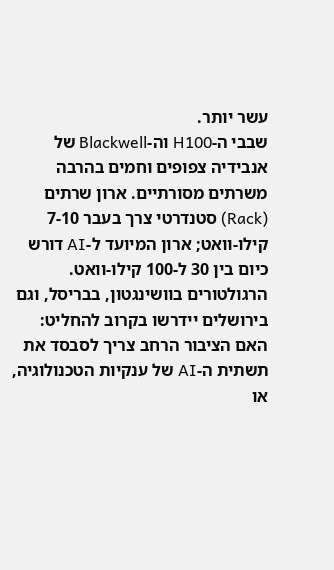עשר יותר.
שבבי ה-H100 וה-Blackwell של אנבידיה צפופים וחמים בהרבה משרתים מסורתיים. ארון שרתים (Rack) סטנדרטי צרך בעבר 7-10 קילו-וואט; ארון המיועד ל-AI דורש כיום בין 30 ל-100 קילו-וואט.
הרגולטורים בוושינגטון, בבריסל, וגם בירושלים יידרשו בקרוב להחליט: האם הציבור הרחב צריך לסבסד את תשתית ה-AI של ענקיות הטכנולוגיה, או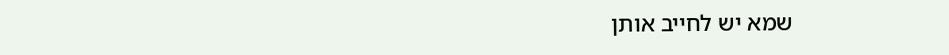שמא יש לחייב אותן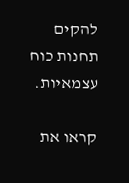להקים תחנות כוח עצמאיות.

קראו את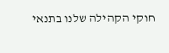חוקי הקהילה שלנו בתנאי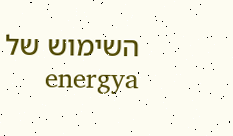השימוש של energya